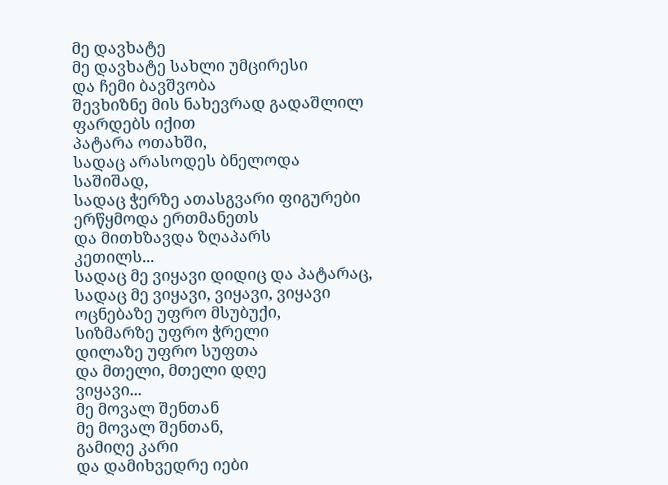მე დავხატე
მე დავხატე სახლი უმცირესი
და ჩემი ბავშვობა
შევხიზნე მის ნახევრად გადაშლილ
ფარდებს იქით
პატარა ოთახში,
სადაც არასოდეს ბნელოდა
საშიშად,
სადაც ჭერზე ათასგვარი ფიგურები
ერწყმოდა ერთმანეთს
და მითხზავდა ზღაპარს
კეთილს...
სადაც მე ვიყავი დიდიც და პატარაც,
სადაც მე ვიყავი, ვიყავი, ვიყავი
ოცნებაზე უფრო მსუბუქი,
სიზმარზე უფრო ჭრელი
დილაზე უფრო სუფთა
და მთელი, მთელი დღე
ვიყავი...
მე მოვალ შენთან
მე მოვალ შენთან,
გამიღე კარი
და დამიხვედრე იები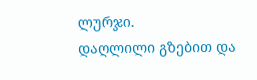ლურჯი.
დაღლილი გზებით და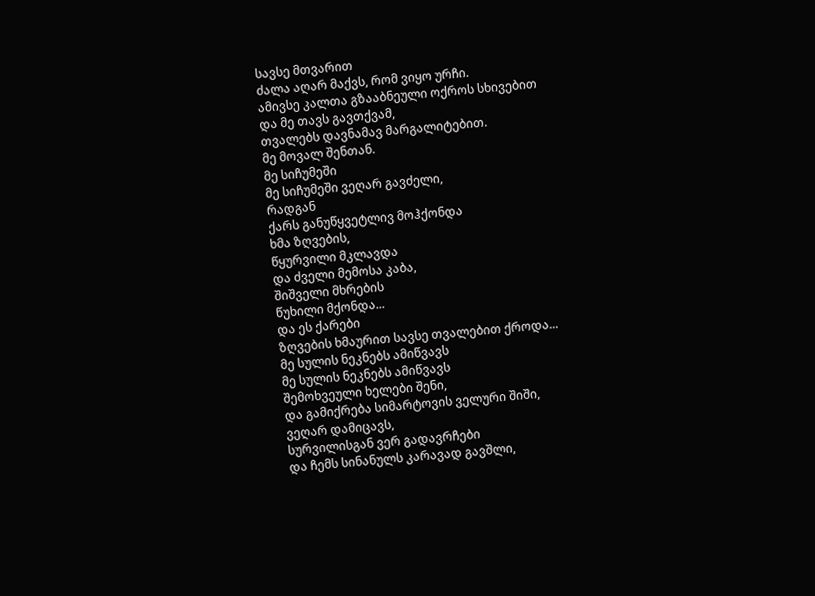სავსე მთვარით
ძალა აღარ მაქვს, რომ ვიყო ურჩი.
ამივსე კალთა გზააბნეული ოქროს სხივებით
და მე თავს გავთქვამ,
თვალებს დავნამავ მარგალიტებით.
მე მოვალ შენთან.
მე სიჩუმეში
მე სიჩუმეში ვეღარ გავძელი,
რადგან
ქარს განუწყვეტლივ მოჰქონდა
ხმა ზღვების,
წყურვილი მკლავდა
და ძველი მემოსა კაბა,
შიშველი მხრების
წუხილი მქონდა...
და ეს ქარები
ზღვების ხმაურით სავსე თვალებით ქროდა...
მე სულის ნეკნებს ამიწვავს
მე სულის ნეკნებს ამიწვავს
შემოხვეული ხელები შენი,
და გამიქრება სიმარტოვის ველური შიში,
ვეღარ დამიცავს,
სურვილისგან ვერ გადავრჩები
და ჩემს სინანულს კარავად გავშლი,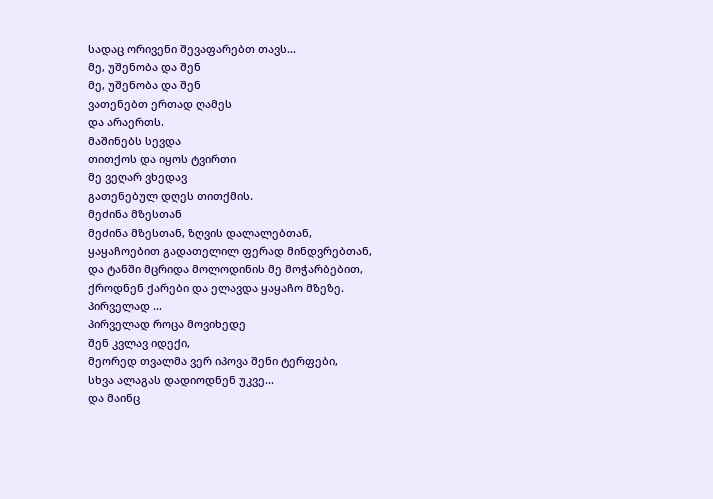სადაც ორივენი შევაფარებთ თავს...
მე, უშენობა და შენ
მე, უშენობა და შენ
ვათენებთ ერთად ღამეს
და არაერთს.
მაშინებს სევდა
თითქოს და იყოს ტვირთი
მე ვეღარ ვხედავ
გათენებულ დღეს თითქმის.
მეძინა მზესთან
მეძინა მზესთან, ზღვის დალალებთან,
ყაყაჩოებით გადათელილ ფერად მინდვრებთან,
და ტანში მცრიდა მოლოდინის მე მოჭარბებით,
ქროდნენ ქარები და ელავდა ყაყაჩო მზეზე.
პირველად ...
პირველად როცა მოვიხედე
შენ კვლავ იდექი,
მეორედ თვალმა ვერ იპოვა შენი ტერფები,
სხვა ალაგას დადიოდნენ უკვე...
და მაინც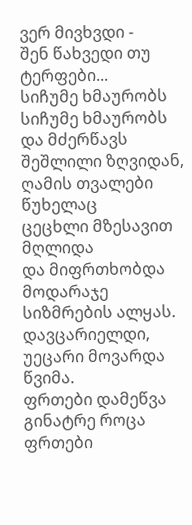ვერ მივხვდი -
შენ წახვედი თუ ტერფები...
სიჩუმე ხმაურობს
სიჩუმე ხმაურობს
და მძერწავს შეშლილი ზღვიდან,
ღამის თვალები წუხელაც
ცეცხლი მზესავით მღლიდა
და მიფრთხობდა მოდარაჯე სიზმრების ალყას.
დავცარიელდი,
უეცარი მოვარდა წვიმა.
ფრთები დამეწვა გინატრე როცა
ფრთები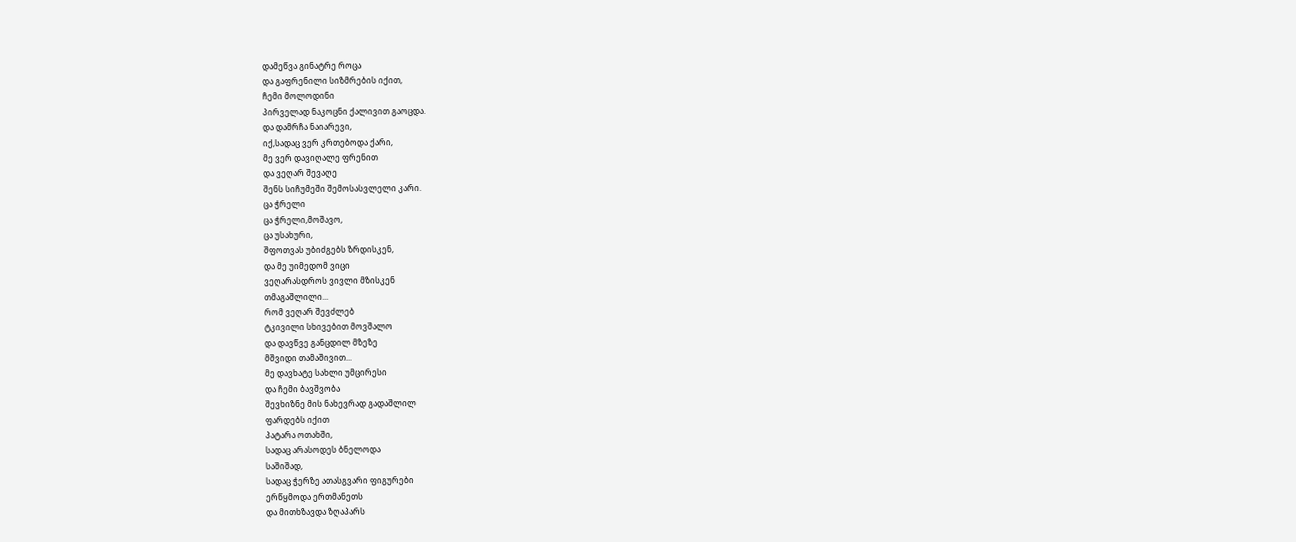დამეწვა გინატრე როცა
და გაფრენილი სიზმრების იქით,
ჩემი მოლოდინი
პირველად ნაკოცნი ქალივით გაოცდა.
და დამრჩა ნაიარევი,
იქ,სადაც ვერ კრთებოდა ქარი,
მე ვერ დავიღალე ფრენით
და ვეღარ შევაღე
შენს სიჩუმეში შემოსასვლელი კარი.
ცა ჭრელი
ცა ჭრელი,მოშავო,
ცა უსახური,
შფოთვას უბიძგებს ზრდისკენ,
და მე უიმედომ ვიცი
ვეღარასდროს ვივლი მზისკენ
თმაგაშლილი...
რომ ვეღარ შევძლებ
ტკივილი სხივებით მოვშალო
და დავწვე განცდილ მზეზე
მშვიდი თამაშივით...
მე დავხატე სახლი უმცირესი
და ჩემი ბავშვობა
შევხიზნე მის ნახევრად გადაშლილ
ფარდებს იქით
პატარა ოთახში,
სადაც არასოდეს ბნელოდა
საშიშად,
სადაც ჭერზე ათასგვარი ფიგურები
ერწყმოდა ერთმანეთს
და მითხზავდა ზღაპარს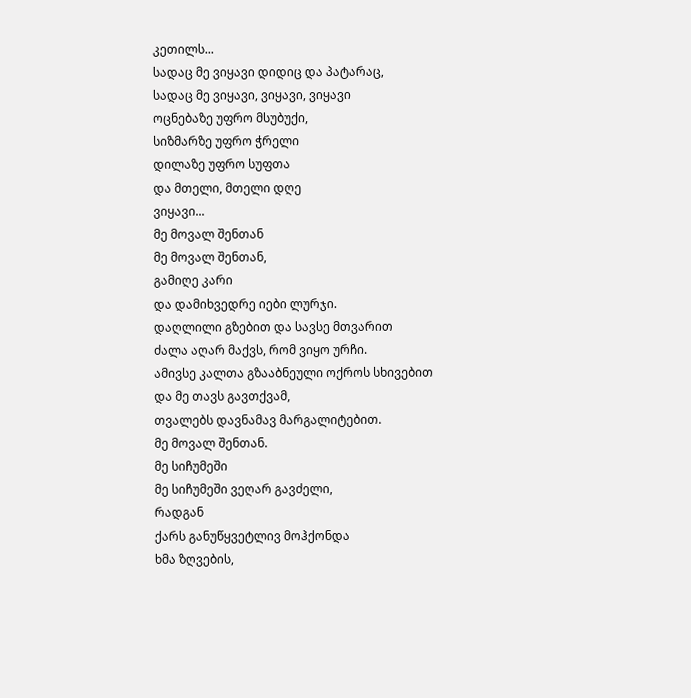კეთილს...
სადაც მე ვიყავი დიდიც და პატარაც,
სადაც მე ვიყავი, ვიყავი, ვიყავი
ოცნებაზე უფრო მსუბუქი,
სიზმარზე უფრო ჭრელი
დილაზე უფრო სუფთა
და მთელი, მთელი დღე
ვიყავი...
მე მოვალ შენთან
მე მოვალ შენთან,
გამიღე კარი
და დამიხვედრე იები ლურჯი.
დაღლილი გზებით და სავსე მთვარით
ძალა აღარ მაქვს, რომ ვიყო ურჩი.
ამივსე კალთა გზააბნეული ოქროს სხივებით
და მე თავს გავთქვამ,
თვალებს დავნამავ მარგალიტებით.
მე მოვალ შენთან.
მე სიჩუმეში
მე სიჩუმეში ვეღარ გავძელი,
რადგან
ქარს განუწყვეტლივ მოჰქონდა
ხმა ზღვების,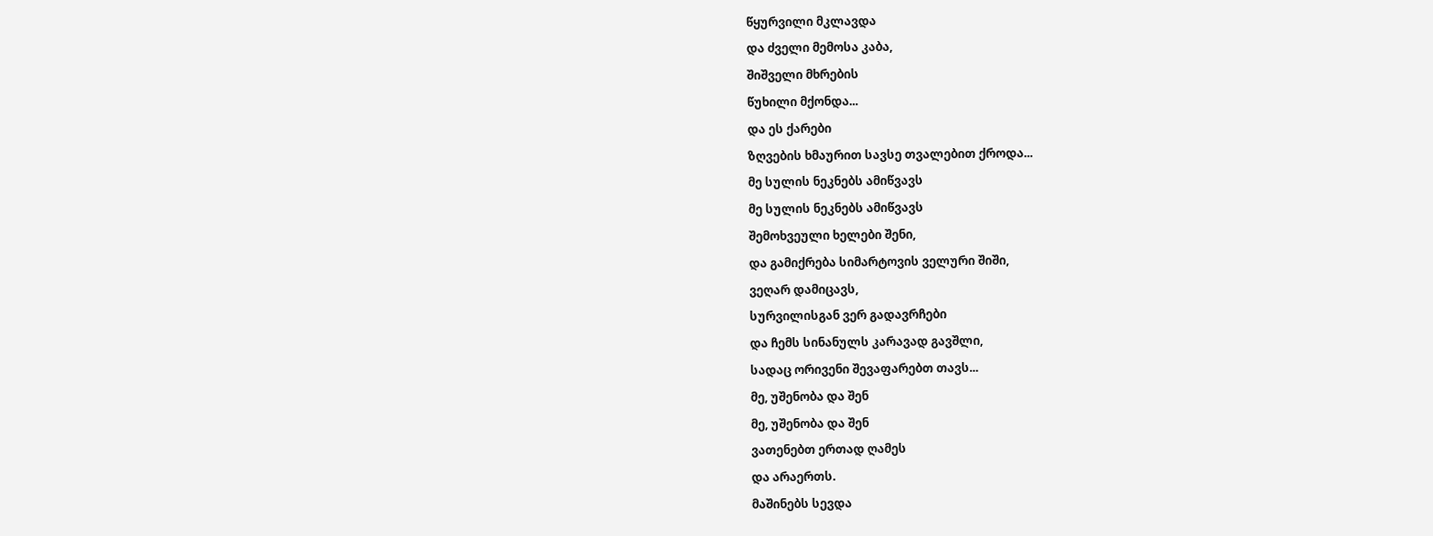წყურვილი მკლავდა
და ძველი მემოსა კაბა,
შიშველი მხრების
წუხილი მქონდა...
და ეს ქარები
ზღვების ხმაურით სავსე თვალებით ქროდა...
მე სულის ნეკნებს ამიწვავს
მე სულის ნეკნებს ამიწვავს
შემოხვეული ხელები შენი,
და გამიქრება სიმარტოვის ველური შიში,
ვეღარ დამიცავს,
სურვილისგან ვერ გადავრჩები
და ჩემს სინანულს კარავად გავშლი,
სადაც ორივენი შევაფარებთ თავს...
მე, უშენობა და შენ
მე, უშენობა და შენ
ვათენებთ ერთად ღამეს
და არაერთს.
მაშინებს სევდა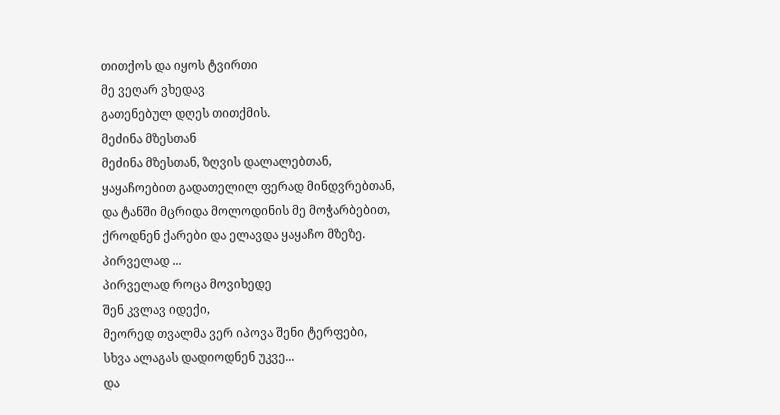თითქოს და იყოს ტვირთი
მე ვეღარ ვხედავ
გათენებულ დღეს თითქმის.
მეძინა მზესთან
მეძინა მზესთან, ზღვის დალალებთან,
ყაყაჩოებით გადათელილ ფერად მინდვრებთან,
და ტანში მცრიდა მოლოდინის მე მოჭარბებით,
ქროდნენ ქარები და ელავდა ყაყაჩო მზეზე.
პირველად ...
პირველად როცა მოვიხედე
შენ კვლავ იდექი,
მეორედ თვალმა ვერ იპოვა შენი ტერფები,
სხვა ალაგას დადიოდნენ უკვე...
და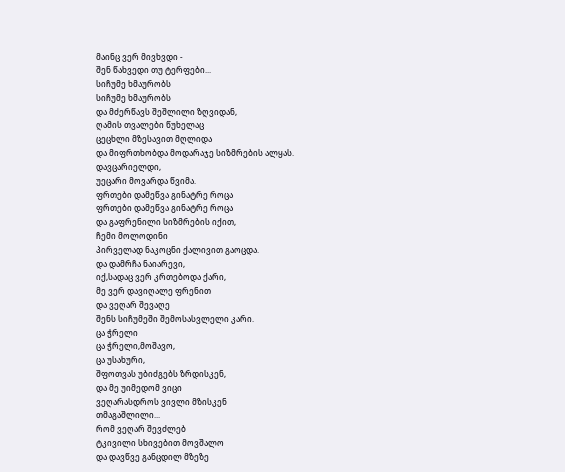მაინც ვერ მივხვდი -
შენ წახვედი თუ ტერფები...
სიჩუმე ხმაურობს
სიჩუმე ხმაურობს
და მძერწავს შეშლილი ზღვიდან,
ღამის თვალები წუხელაც
ცეცხლი მზესავით მღლიდა
და მიფრთხობდა მოდარაჯე სიზმრების ალყას.
დავცარიელდი,
უეცარი მოვარდა წვიმა.
ფრთები დამეწვა გინატრე როცა
ფრთები დამეწვა გინატრე როცა
და გაფრენილი სიზმრების იქით,
ჩემი მოლოდინი
პირველად ნაკოცნი ქალივით გაოცდა.
და დამრჩა ნაიარევი,
იქ,სადაც ვერ კრთებოდა ქარი,
მე ვერ დავიღალე ფრენით
და ვეღარ შევაღე
შენს სიჩუმეში შემოსასვლელი კარი.
ცა ჭრელი
ცა ჭრელი,მოშავო,
ცა უსახური,
შფოთვას უბიძგებს ზრდისკენ,
და მე უიმედომ ვიცი
ვეღარასდროს ვივლი მზისკენ
თმაგაშლილი...
რომ ვეღარ შევძლებ
ტკივილი სხივებით მოვშალო
და დავწვე განცდილ მზეზე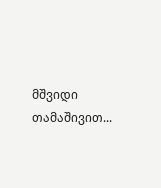მშვიდი თამაშივით...